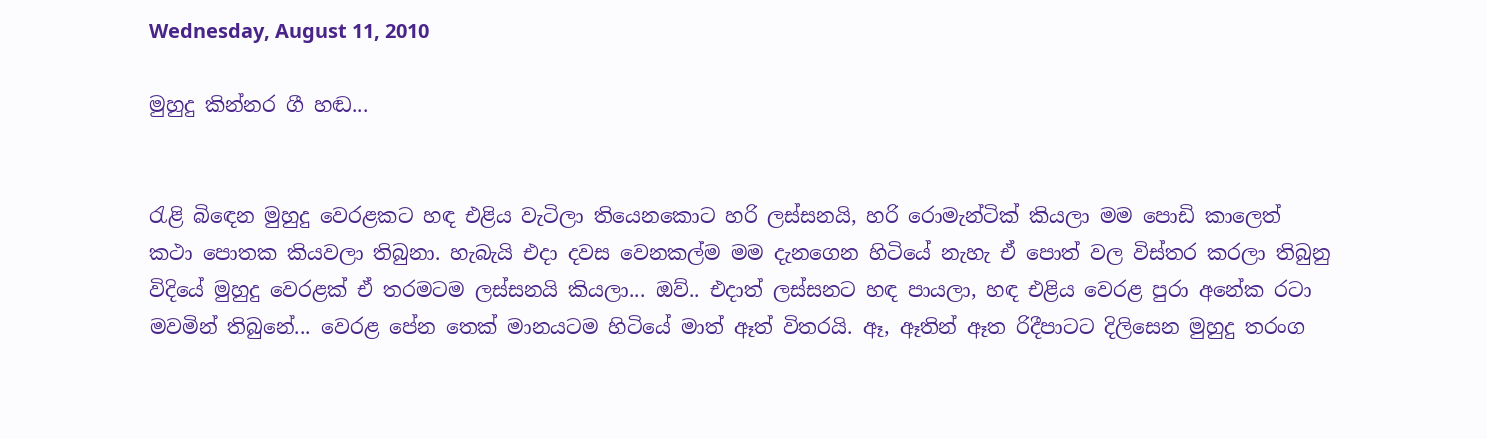Wednesday, August 11, 2010

මුහුදු කින්නර ගී හඬ...


රැළි බිඳෙන මුහුදු වෙරළකට හඳ එළිය වැටිලා තියෙනකොට හරි ලස්සනයි, හරි රොමැන්ටික් කියලා මම පොඩි කාලෙත් කථා පොතක කියවලා තිබුනා. හැබැයි එදා දවස වෙනකල්ම මම දැනගෙන හිටියේ නැහැ ඒ පොත් වල විස්තර කරලා තිබුනු විදියේ මුහුදු වෙරළක් ඒ තරමටම ලස්සනයි කියලා... ඔව්.. එදාත් ලස්සනට හඳ පායලා, හඳ එළිය වෙරළ පුරා අනේක රටා මවමින් තිබුනේ... වෙරළ පේන තෙක් මානයටම හිටියේ මාත් ඈත් විතරයි. ඈ, ඈතින් ඈත රිදීපාටට දිලිසෙන මුහුදු තරංග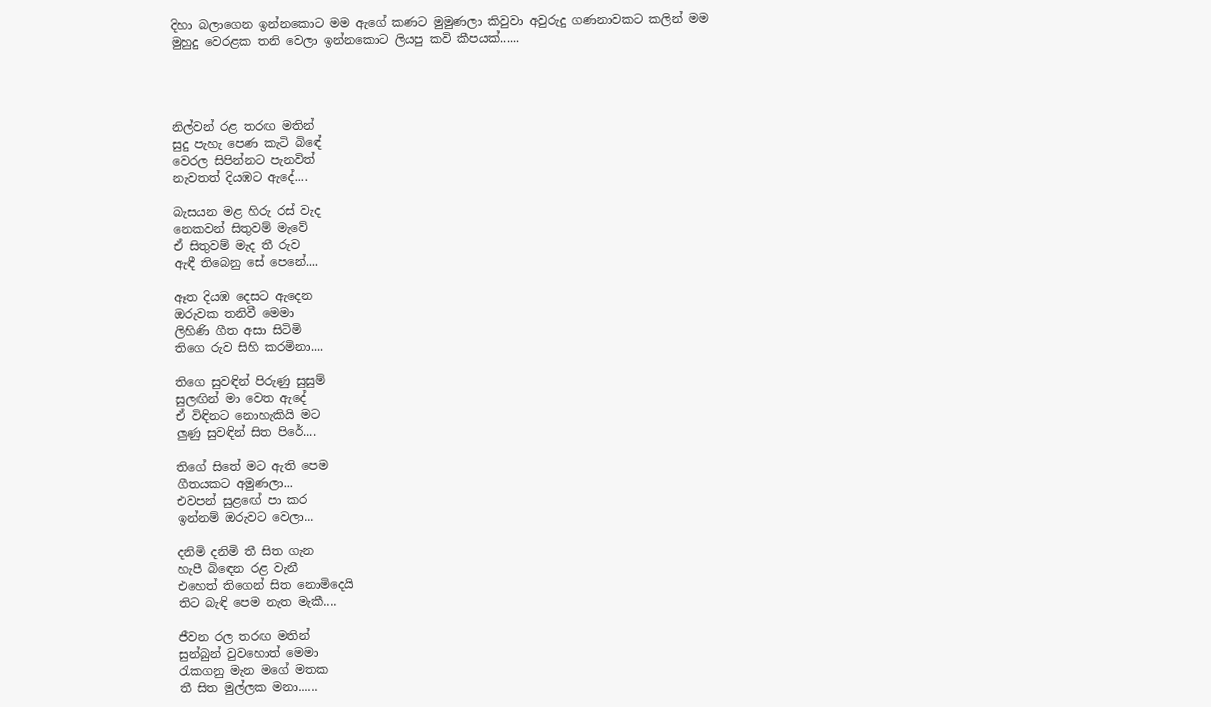දිහා බලාගෙන ඉන්නකොට මම ඇගේ කණට මුමුණලා කිවුවා අවුරුදු ගණනාවකට කලින් මම මුහුදු වෙරළක තනි වෙලා ඉන්නකොට ලියපු කවි කීපයක්......




නිල්වන් රළ තරඟ මතින්
සුදු පැහැ පෙණ කැටි බිඳේ
වෙරල සිපින්නට පැනවිත්
නැවතත් දියඹට ඇදේ....

බැසයන මළ හිරු රස් වැද
නෙකවන් සිතුවම් මැවේ
ඒ සිතුවම් මැද තී රුව
ඇඳී තිබෙනු සේ පෙනේ....

ඈත දියඹ දෙසට ඇදෙන
ඔරුවක තනිවී මෙමා
ලිහිණි ගීත අසා සිටිමි
තිගෙ රුව සිහි කරමිනා....

තිගෙ සුවඳින් පිරුණු සුසුම්
සුලඟින් මා වෙත ඇදේ
ඒ විඳිනට නොහැකියි මට
ලුණු සුවඳින් සිත පිරේ....

තිගේ සිතේ මට ඇති පෙම
ගීතයකට අමුණලා...
එවපන් සුළඟේ පා කර
ඉන්නම් ඔරුවට වෙලා...

දනිමි දනිමි තී සිත ගැන
හැපී බිඳෙන රළ වැනී
එහෙත් තිගෙන් සිත නොමිදෙයි
තිට බැඳි පෙම නැත මැකී....

ජීවන රල තරඟ මතින්
සුන්බුන් වුවහොත් මෙමා
රැකගනු මැන මගේ මතක
තී සිත මුල්ලක මනා......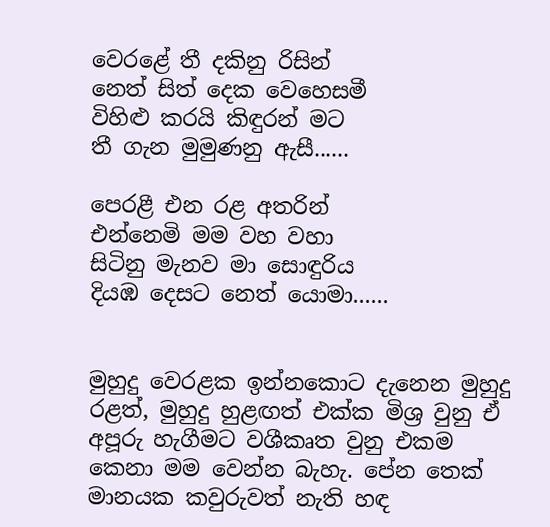වෙරළේ තී දකිනු රිසින්
නෙත් සිත් දෙක වෙහෙසමී
විහිළු කරයි කිඳුරන් මට
තී ගැන මුමුණනු ඇසී......

පෙරළී එන රළ අතරින්
එන්නෙමි මම වහ වහා
සිටිනු මැනව මා සොඳුරිය
දියඹ දෙසට නෙත් යොමා......


මුහුදු වෙරළක ඉන්නකොට දැනෙන මුහුදු රළත්, මුහුදු හුළඟත් එක්ක මිශ්‍ර වුනු ඒ අපූරු හැගීමට වශීකෘත වුනු එකම කෙනා මම වෙන්න බැහැ. පේන තෙක් මානයක කවුරුවත් නැති හඳ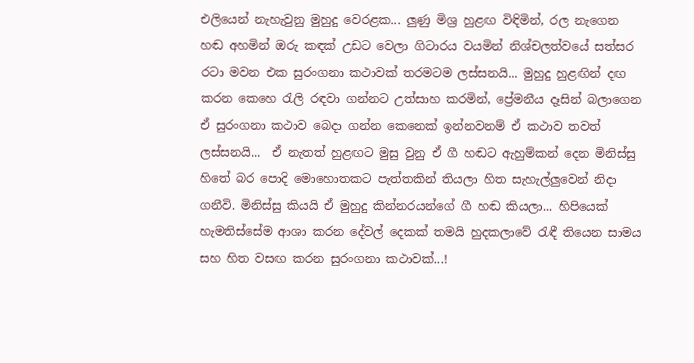එලියෙන් නැහැවුනු මුහුදු වෙරළක... ලුණු මිශ්‍ර හුළඟ විඳිමින්, රල නැගෙන හඬ අහමින් ඔරු කඳක් උඩට වෙලා ගිටාරය වයමින් නිශ්චලත්වයේ සත්සර රටා මවන එක සුරංගනා කථාවක් තරමටම ලස්සනයි... මුහුදු හුළඟින් දඟ කරන කෙහෙ රැලි රඳවා ගන්නට උත්සාහ කරමින්, ප්‍රේමනීය දෑසින් බලාගෙන ඒ සුරංගනා කථාව බෙදා ගන්න කෙනෙක් ඉන්නවනම් ඒ කථාව තවත් ලස්සනයි...  ඒ නැතත් හුළඟට මුසු වුනු ඒ ගී හඬට ඇහුම්කන් දෙන මිනිස්සු හිතේ බර පොදි මොහොතකට පැත්තකින් තියලා හිත සැහැල්ලුවෙන් නිදා ගනීවි. මිනිස්සු කියයි ඒ මුහුදු කින්නරයන්ගේ ගී හඬ කියලා... හිපියෙක් හැමතිස්සේම ආශා කරන දේවල් දෙකක් තමයි හුදකලාවේ රැඳී තියෙන සාමය සහ හිත වසඟ කරන සුරංගනා කථාවක්...!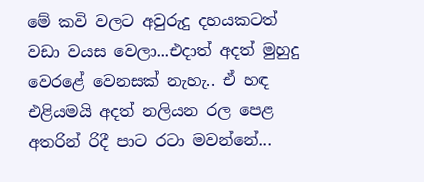මේ කවි වලට අවුරුදු දහයකටත් වඩා වයස වෙලා...එදාත් අදත් මුහුදු වෙරළේ වෙනසක් නැහැ.. ඒ හඳ එළියමයි අදත් නලියන රල පෙළ අතරින් රිදී පාට රටා මවන්නේ...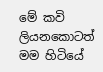මේ කවි ලියනකොටත් මම හිටියේ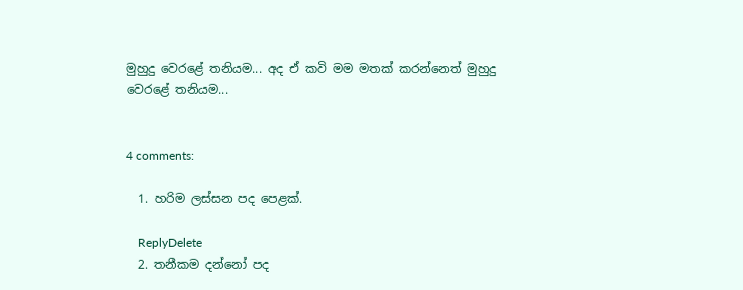මුහුදු වෙරළේ තනියම... අද ඒ කවි මම මතක් කරන්නෙත් මුහුදු වෙරළේ තනියම...


4 comments:

  1. හරිම ලස්සන පද පෙළක්.

    ReplyDelete
  2. තනීකම දන්නෝ පද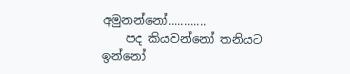අමුනන්නෝ............
    පද කියවන්නෝ තනියට ඉන්නෝ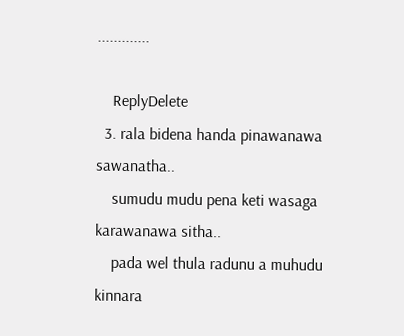.............

    ReplyDelete
  3. rala bidena handa pinawanawa sawanatha..
    sumudu mudu pena keti wasaga karawanawa sitha..
    pada wel thula radunu a muhudu kinnara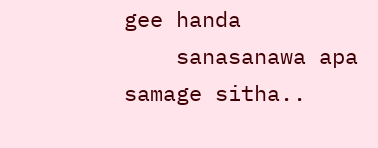gee handa
    sanasanawa apa samage sitha..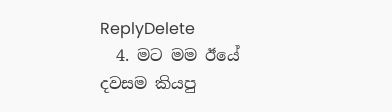ReplyDelete
  4. මට මම ඊයේ දවසම කියපු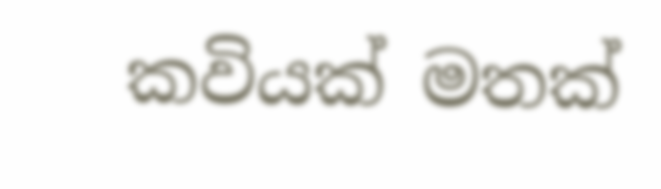කවියක් මතක්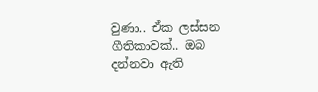වුණා.. ඒක ලස්සන ගීතිකාවක්.. ඔබ දන්නවා ඇති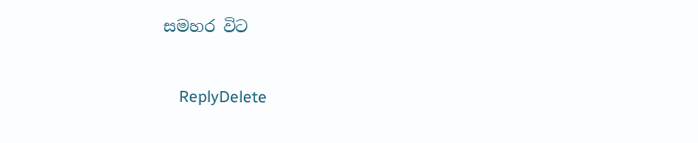සමහර විට

    ReplyDelete